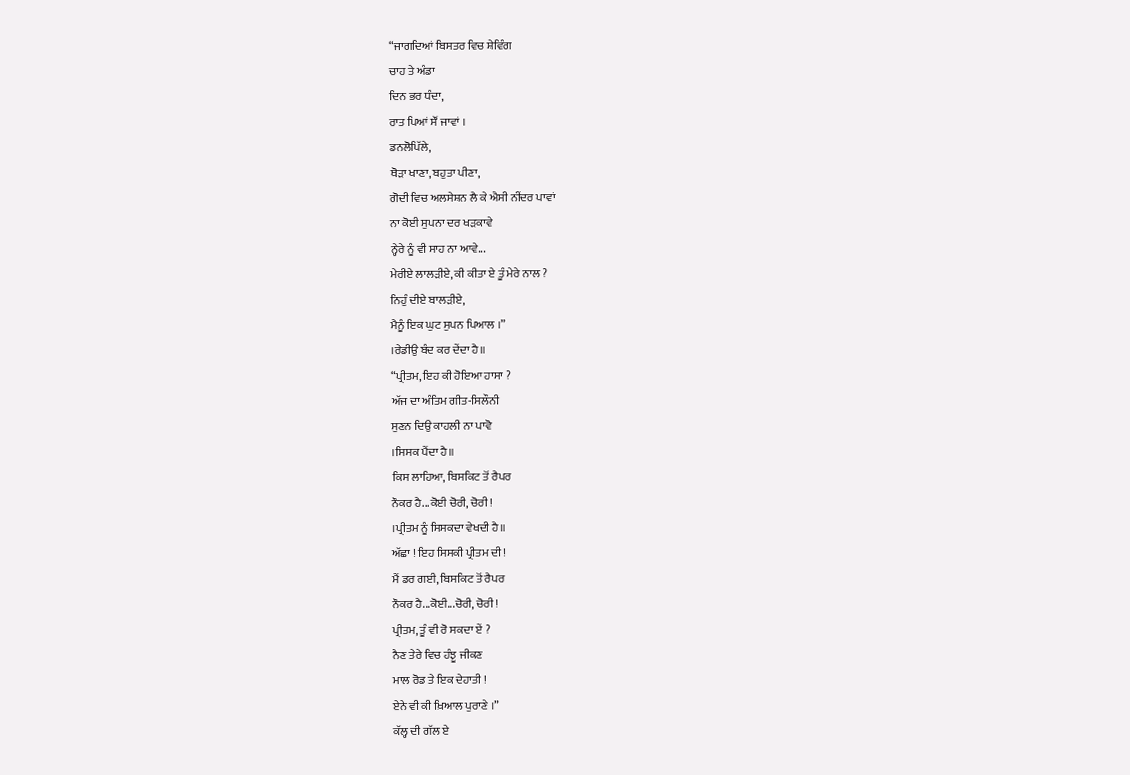“ਜਾਗਦਿਆਂ ਬਿਸਤਰ ਵਿਚ ਸ਼ੇਵਿੰਗ
ਚਾਹ ਤੇ ਅੰਡਾ
ਦਿਨ ਭਰ ਧੰਦਾ,
ਰਾਤ ਪਿਆਂ ਸੌਂ ਜਾਵਾਂ ।
ਡਨਲੋਪਿੱਲੇ,
ਥੋੜਾ ਖਾਣਾ, ਬਹੁਤਾ ਪੀਣਾ,
ਗੋਦੀ ਵਿਚ ਅਲਸੇਸ਼ਨ ਲੈ ਕੇ ਐਸੀ ਨੀਂਦਰ ਪਾਵਾਂ
ਨਾ ਕੋਈ ਸੁਪਨਾ ਦਰ ਖੜਕਾਵੇ
ਨ੍ਹੇਰੇ ਨੂੰ ਵੀ ਸਾਹ ਨਾ ਆਵੇ...
ਮੇਰੀਏ ਲਾਲੜੀਏ, ਕੀ ਕੀਤਾ ਏ ਤੂੰ ਮੇਰੇ ਨਾਲ ?
ਨਿਹੁੰ ਦੀਏ ਬਾਲੜੀਏ,
ਮੈਨੂੰ ਇਕ ਘੁਟ ਸੁਪਨ ਪਿਆਲ ।”
।ਰੇਡੀਉ ਬੰਦ ਕਰ ਦੇਂਦਾ ਹੈ॥
“ਪ੍ਰੀਤਮ, ਇਹ ਕੀ ਹੋਇਆ ਹਾਸਾ ?
ਅੱਜ ਦਾ ਅੰਤਿਮ ਗੀਤ-ਸਿਲੌਨੀ
ਸੁਣਨ ਦਿਉ ਕਾਹਲੀ ਨਾ ਪਾਵੋ
।ਸਿਸਕ ਪੈਂਦਾ ਹੈ॥
ਕਿਸ ਲਾਹਿਆ, ਬਿਸਕਿਟ ਤੋਂ ਰੈਪਰ
ਨੌਕਰ ਹੈ...ਕੋਈ ਚੋਰੀ, ਚੋਰੀ !
।ਪ੍ਰੀਤਮ ਨੂੰ ਸਿਸਕਦਾ ਵੇਖਦੀ ਹੈ॥
ਅੱਛਾ ! ਇਹ ਸਿਸਕੀ ਪ੍ਰੀਤਮ ਦੀ !
ਮੈਂ ਡਰ ਗਈ, ਬਿਸਕਿਟ ਤੋਂ ਰੈਪਰ
ਨੌਕਰ ਹੈ...ਕੋਈ...ਚੋਰੀ, ਚੋਰੀ !
ਪ੍ਰੀਤਮ, ਤੂੰ ਵੀ ਰੋ ਸਕਦਾ ਏਂ ?
ਨੈਣ ਤੇਰੇ ਵਿਚ ਹੰਝੂ ਜੀਕਣ
ਮਾਲ ਰੋਡ ਤੇ ਇਕ ਦੇਹਾਤੀ !
ਏਨੇ ਵੀ ਕੀ ਖ਼ਿਆਲ ਪੁਰਾਣੇ ।”
ਕੱਲ੍ਹ ਦੀ ਗੱਲ ਏ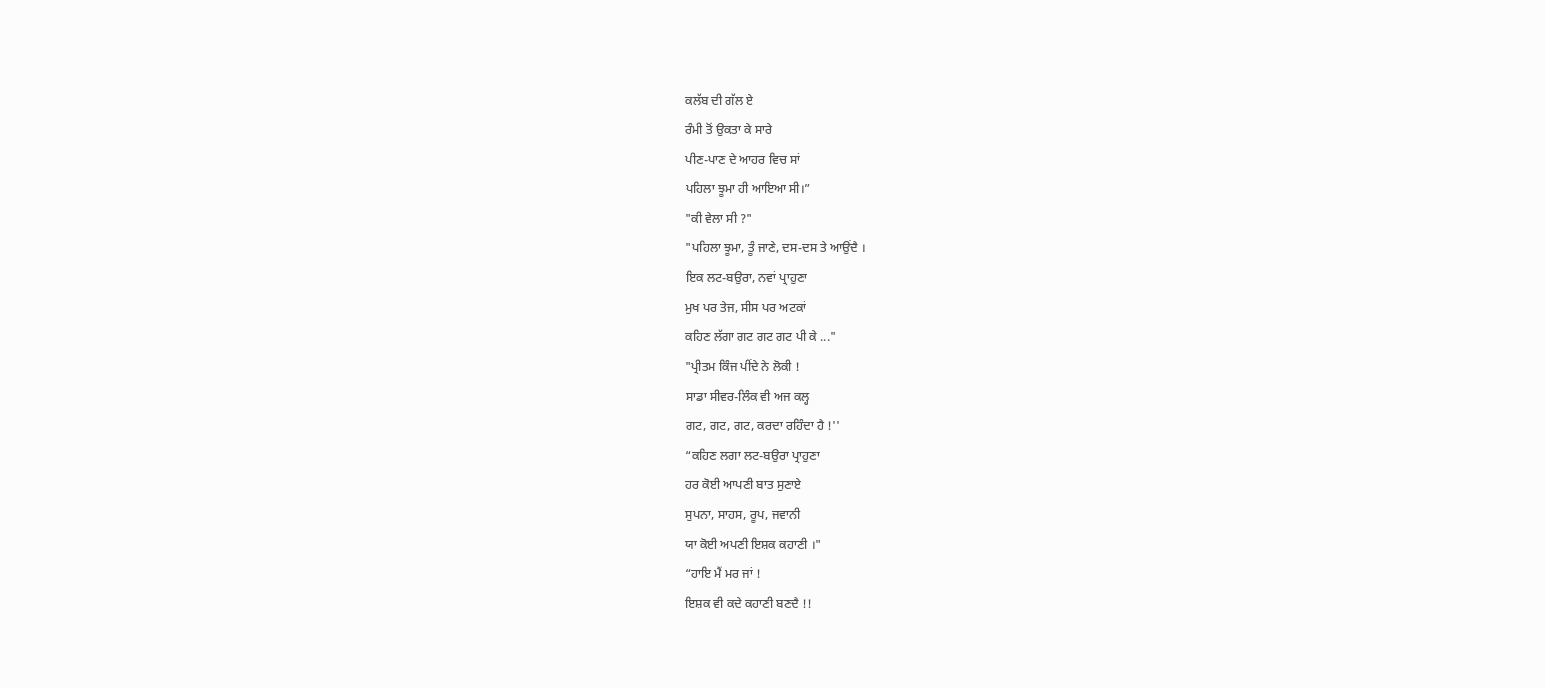ਕਲੱਬ ਦੀ ਗੱਲ ਏ
ਰੰਮੀ ਤੋਂ ਉਕਤਾ ਕੇ ਸਾਰੇ
ਪੀਣ-ਪਾਣ ਦੇ ਆਹਰ ਵਿਚ ਸਾਂ
ਪਹਿਲਾ ਝੂਮਾ ਹੀ ਆਇਆ ਸੀ।”
"ਕੀ ਵੇਲਾ ਸੀ ?"
"ਪਹਿਲਾ ਝੂਮਾ, ਤੂੰ ਜਾਣੇ, ਦਸ-ਦਸ ਤੇ ਆਉਂਦੈ ।
ਇਕ ਲਟ-ਬਉਰਾ, ਨਵਾਂ ਪ੍ਰਾਹੁਣਾ
ਮੁਖ ਪਰ ਤੇਜ, ਸੀਸ ਪਰ ਅਟਕਾਂ
ਕਹਿਣ ਲੱਗਾ ਗਟ ਗਟ ਗਟ ਪੀ ਕੇ ..."
"ਪ੍ਰੀਤਮ ਕਿੰਜ ਪੀਂਦੇ ਨੇ ਲੋਕੀ !
ਸਾਡਾ ਸੀਵਰ-ਲਿੰਕ ਵੀ ਅਜ ਕਲ੍ਹ
ਗਟ, ਗਟ, ਗਟ, ਕਰਦਾ ਰਹਿੰਦਾ ਹੈ !''
“ਕਹਿਣ ਲਗਾ ਲਟ-ਬਉਰਾ ਪ੍ਰਾਹੁਣਾ
ਹਰ ਕੋਈ ਆਪਣੀ ਬਾਤ ਸੁਣਾਏ
ਸੁਪਨਾ, ਸਾਹਸ, ਰੂਪ, ਜਵਾਨੀ
ਯਾ ਕੋਈ ਅਪਣੀ ਇਸ਼ਕ ਕਹਾਣੀ ।"
“ਹਾਇ ਮੈਂ ਮਰ ਜਾਂ !
ਇਸ਼ਕ ਵੀ ਕਦੇ ਕਹਾਣੀ ਬਣਦੈ !!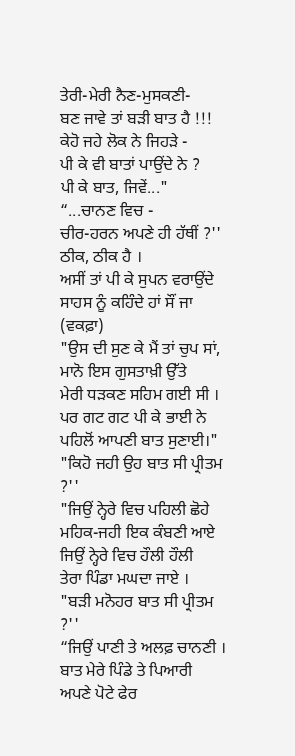ਤੇਰੀ-ਮੇਰੀ ਨੈਣ-ਮੁਸਕਣੀ-
ਬਣ ਜਾਵੇ ਤਾਂ ਬੜੀ ਬਾਤ ਹੈ !!!
ਕੇਹੋ ਜਹੇ ਲੋਕ ਨੇ ਜਿਹੜੇ -
ਪੀ ਕੇ ਵੀ ਬਾਤਾਂ ਪਾਉਂਦੇ ਨੇ ?
ਪੀ ਕੇ ਬਾਤ, ਜਿਵੇਂ..."
“...ਚਾਨਣ ਵਿਚ -
ਚੀਰ-ਹਰਨ ਅਪਣੇ ਹੀ ਹੱਥੀਂ ?''
ਠੀਕ, ਠੀਕ ਹੈ ।
ਅਸੀਂ ਤਾਂ ਪੀ ਕੇ ਸੁਪਨ ਵਰਾਉਂਦੇ
ਸਾਹਸ ਨੂੰ ਕਹਿੰਦੇ ਹਾਂ ਸੌਂ ਜਾ
(ਵਕਫ਼ਾ)
"ਉਸ ਦੀ ਸੁਣ ਕੇ ਮੈਂ ਤਾਂ ਚੁਪ ਸਾਂ,
ਮਾਨੋ ਇਸ ਗੁਸਤਾਖ਼ੀ ਉੱਤੇ
ਮੇਰੀ ਧੜਕਣ ਸਹਿਮ ਗਈ ਸੀ ।
ਪਰ ਗਟ ਗਟ ਪੀ ਕੇ ਭਾਈ ਨੇ
ਪਹਿਲੋਂ ਆਪਣੀ ਬਾਤ ਸੁਣਾਈ।"
"ਕਿਹੋ ਜਹੀ ਉਹ ਬਾਤ ਸੀ ਪ੍ਰੀਤਮ ?''
"ਜਿਉਂ ਨ੍ਹੇਰੇ ਵਿਚ ਪਹਿਲੀ ਛੋਹੇ
ਮਹਿਕ-ਜਹੀ ਇਕ ਕੰਬਣੀ ਆਏ
ਜਿਉਂ ਨ੍ਹੇਰੇ ਵਿਚ ਹੌਲੀ ਹੌਲੀ
ਤੇਰਾ ਪਿੰਡਾ ਮਘਦਾ ਜਾਏ ।
"ਬੜੀ ਮਨੋਹਰ ਬਾਤ ਸੀ ਪ੍ਰੀਤਮ ?''
“ਜਿਉਂ ਪਾਣੀ ਤੇ ਅਲਫ਼ ਚਾਨਣੀ ।
ਬਾਤ ਮੇਰੇ ਪਿੰਡੇ ਤੇ ਪਿਆਰੀ
ਅਪਣੇ ਪੋਟੇ ਫੇਰ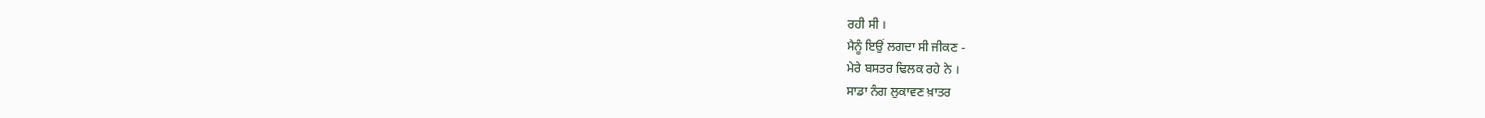ਰਹੀ ਸੀ ।
ਮੈਨੂੰ ਇਉਂ ਲਗਦਾ ਸੀ ਜੀਕਣ -
ਮੇਰੇ ਬਸਤਰ ਢਿਲਕ ਰਹੇ ਨੇ ।
ਸਾਡਾ ਨੰਗ ਲੁਕਾਵਣ ਖ਼ਾਤਰ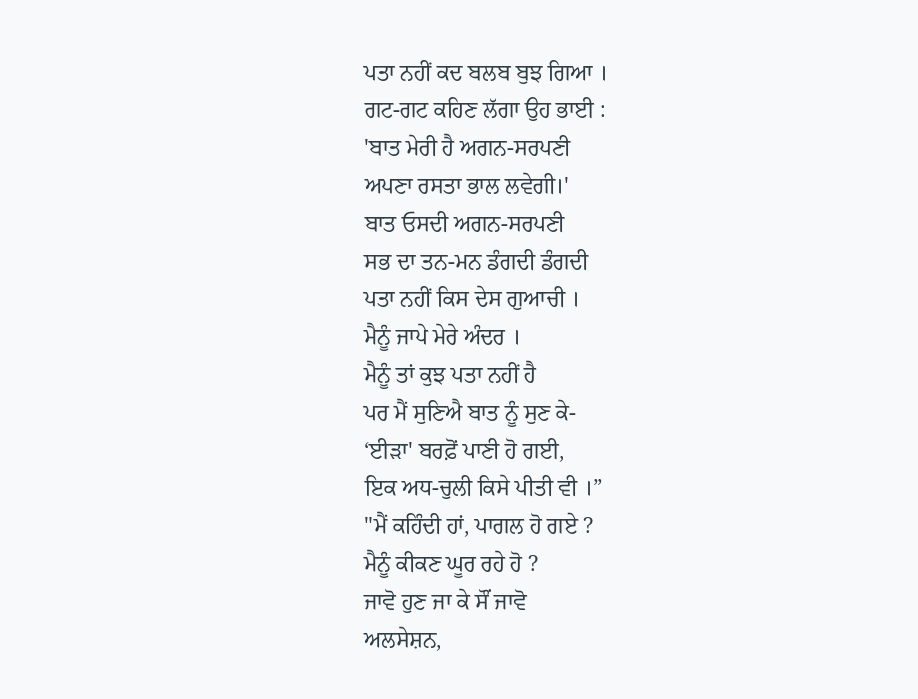ਪਤਾ ਨਹੀਂ ਕਦ ਬਲਬ ਬੁਝ ਗਿਆ ।
ਗਟ-ਗਟ ਕਹਿਣ ਲੱਗਾ ਉਹ ਭਾਈ :
'ਬਾਤ ਮੇਰੀ ਹੈ ਅਗਨ-ਸਰਪਣੀ
ਅਪਣਾ ਰਸਤਾ ਭਾਲ ਲਵੇਗੀ।'
ਬਾਤ ਓਸਦੀ ਅਗਨ-ਸਰਪਣੀ
ਸਭ ਦਾ ਤਨ-ਮਨ ਡੰਗਦੀ ਡੰਗਦੀ
ਪਤਾ ਨਹੀਂ ਕਿਸ ਦੇਸ ਗੁਆਚੀ ।
ਮੈਨੂੰ ਜਾਪੇ ਮੇਰੇ ਅੰਦਰ ।
ਮੈਨੂੰ ਤਾਂ ਕੁਝ ਪਤਾ ਨਹੀਂ ਹੈ
ਪਰ ਮੈਂ ਸੁਣਿਐ ਬਾਤ ਨੂੰ ਸੁਣ ਕੇ-
‘ਈੜਾ' ਬਰਫ਼ੋਂ ਪਾਣੀ ਹੋ ਗਈ,
ਇਕ ਅਧ-ਚੁਲੀ ਕਿਸੇ ਪੀਤੀ ਵੀ ।”
"ਮੈਂ ਕਹਿੰਦੀ ਹਾਂ, ਪਾਗਲ ਹੋ ਗਏ ?
ਮੈਨੂੰ ਕੀਕਣ ਘੂਰ ਰਹੇ ਹੋ ?
ਜਾਵੋ ਹੁਣ ਜਾ ਕੇ ਸੌਂ ਜਾਵੋ
ਅਲਸੇਸ਼ਨ,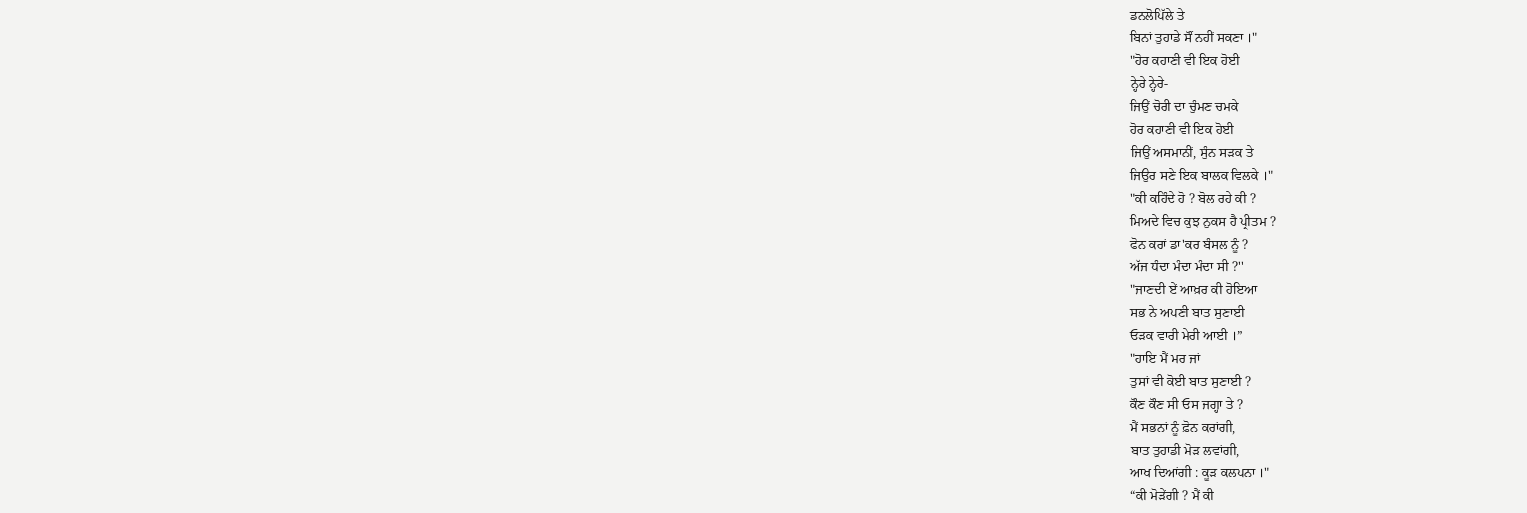ਡਨਲੋਪਿੱਲੇ ਤੇ
ਬਿਨਾਂ ਤੁਹਾਡੇ ਸੌਂ ਨਹੀਂ ਸਕਣਾ ।"
"ਹੋਰ ਕਹਾਣੀ ਵੀ ਇਕ ਹੋਈ
ਨ੍ਹੇਰੇ ਨ੍ਹੇਰੇ-
ਜਿਉਂ ਚੋਰੀ ਦਾ ਚੁੰਮਣ ਚਮਕੇ
ਹੋਰ ਕਹਾਣੀ ਵੀ ਇਕ ਹੋਈ
ਜਿਉਂ ਅਸਮਾਨੀਂ, ਸੁੰਨ ਸੜਕ ਤੇ
ਜਿਉਰ ਸਣੇ ਇਕ ਬਾਲਕ ਵਿਲਕੇ ।"
"ਕੀ ਕਹਿੰਦੇ ਹੋ ? ਬੋਲ ਰਹੇ ਕੀ ?
ਮਿਅਦੇ ਵਿਚ ਕੁਝ ਨੁਕਸ ਹੈ ਪ੍ਰੀਤਮ ?
ਫੋਨ ਕਰਾਂ ਡਾ'ਕਰ ਬੰਸਲ ਨੂੰ ?
ਅੱਜ ਧੰਦਾ ਮੰਦਾ ਮੰਦਾ ਸੀ ?''
"ਜਾਣਦੀ ਏਂ ਆਖ਼ਰ ਕੀ ਹੋਇਆ
ਸਭ ਨੇ ਅਪਣੀ ਬਾਤ ਸੁਣਾਈ
ਓੜਕ ਵਾਰੀ ਮੇਰੀ ਆਈ ।”
"ਹਾਇ ਮੈਂ ਮਰ ਜਾਂ
ਤੁਸਾਂ ਵੀ ਕੋਈ ਬਾਤ ਸੁਣਾਈ ?
ਕੌਣ ਕੌਣ ਸੀ ਓਸ ਜਗ੍ਹਾ ਤੇ ?
ਮੈਂ ਸਭਨਾਂ ਨੂੰ ਫ਼ੋਨ ਕਰਾਂਗੀ,
ਬਾਤ ਤੁਹਾਡੀ ਮੋੜ ਲਵਾਂਗੀ,
ਆਖ ਦਿਆਂਗੀ : ਕੂੜ ਕਲਪਨਾ ।"
“ਕੀ ਮੋੜੇਂਗੀ ? ਮੈਂ ਕੀ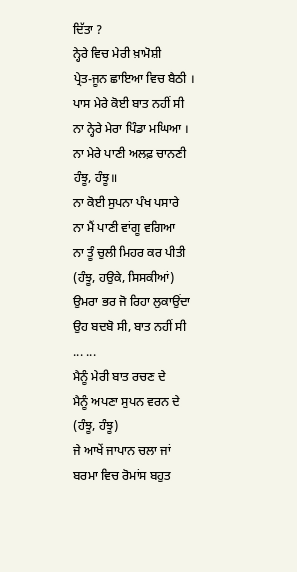ਦਿੱਤਾ ?
ਨ੍ਹੇਰੇ ਵਿਚ ਮੇਰੀ ਖ਼ਾਮੋਸ਼ੀ
ਪ੍ਰੇਤ-ਜੂਨ ਛਾਇਆ ਵਿਚ ਬੈਠੀ ।
ਪਾਸ ਮੇਰੇ ਕੋਈ ਬਾਤ ਨਹੀਂ ਸੀ
ਨਾ ਨ੍ਹੇਰੇ ਮੇਰਾ ਪਿੰਡਾ ਮਘਿਆ ।
ਨਾ ਮੇਰੇ ਪਾਣੀ ਅਲਫ਼ ਚਾਨਣੀ
ਹੰਝੂ, ਹੰਝੂ॥
ਨਾ ਕੋਈ ਸੁਪਨਾ ਪੰਖ ਪਸਾਰੇ
ਨਾ ਮੈਂ ਪਾਣੀ ਵਾਂਗੂ ਵਗਿਆ
ਨਾ ਤੂੰ ਚੁਲੀ ਮਿਹਰ ਕਰ ਪੀਤੀ
(ਹੰਝੂ, ਹਉਕੇ, ਸਿਸਕੀਆਂ)
ਉਮਰਾ ਭਰ ਜੋ ਰਿਹਾ ਲੁਕਾਉਂਦਾ
ਉਹ ਬਦਬੋ ਸੀ, ਬਾਤ ਨਹੀਂ ਸੀ
... ...
ਮੈਨੂੰ ਮੇਰੀ ਬਾਤ ਰਚਣ ਦੇ
ਮੈਨੂੰ ਅਪਣਾ ਸੁਪਨ ਵਰਨ ਦੇ
(ਹੰਝੂ, ਹੰਝੂ)
ਜੇ ਆਖੇਂ ਜਾਪਾਨ ਚਲਾ ਜਾਂ
ਬਰਮਾ ਵਿਚ ਰੋਮਾਂਸ ਬਹੁਤ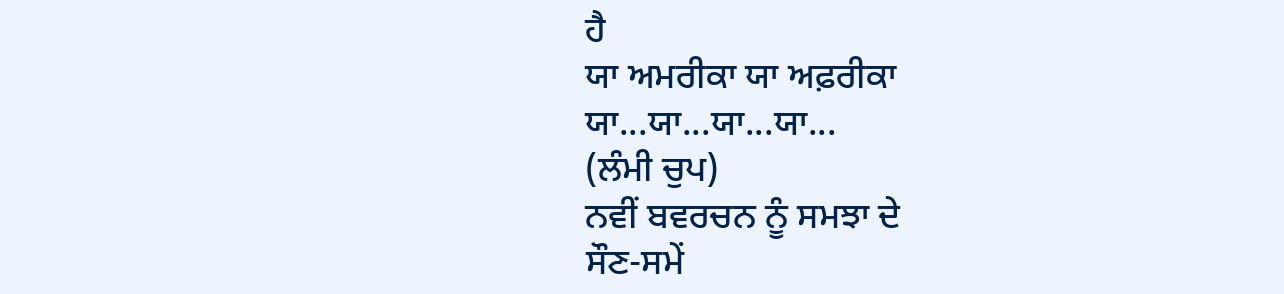ਹੈ
ਯਾ ਅਮਰੀਕਾ ਯਾ ਅਫ਼ਰੀਕਾ
ਯਾ...ਯਾ...ਯਾ...ਯਾ...
(ਲੰਮੀ ਚੁਪ)
ਨਵੀਂ ਬਵਰਚਨ ਨੂੰ ਸਮਝਾ ਦੇ
ਸੌਣ-ਸਮੇਂ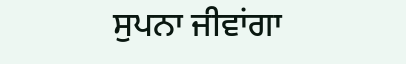ਸੁਪਨਾ ਜੀਵਾਂਗਾ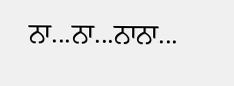ਨਾ...ਨਾ...ਨਾਨਾ...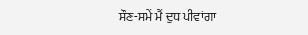ਸੌਣ-ਸਮੇਂ ਮੈਂ ਦੁਧ ਪੀਵਾਂਗਾ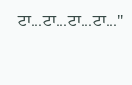ਟਾ...ਟਾ...ਟਾ...ਟਾ..."